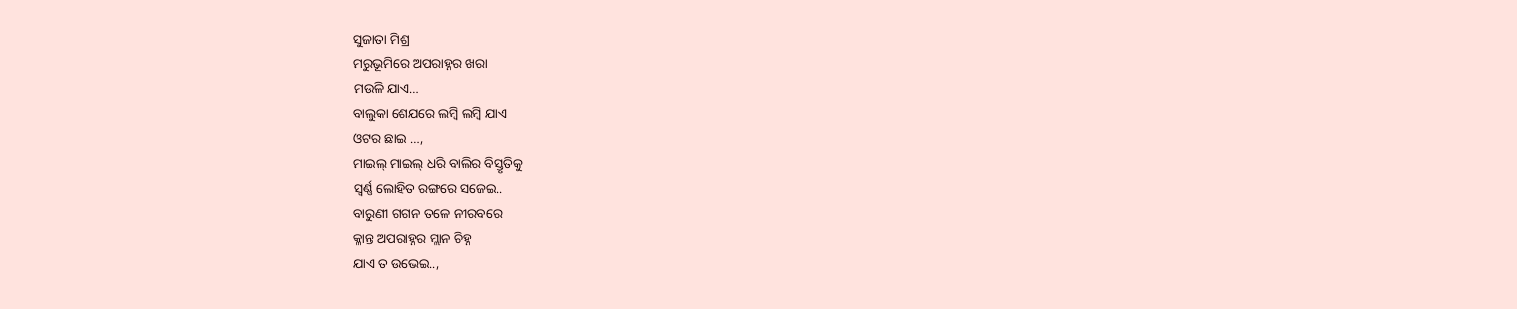ସୁଜାତା ମିଶ୍ର
ମରୁଭୂମିରେ ଅପରାହ୍ନର ଖରା
ମଉଳି ଯାଏ…
ବାଲୁକା ଶେଯରେ ଲମ୍ବି ଲମ୍ବି ଯାଏ
ଓଟର ଛାଇ …,
ମାଇଲ୍ ମାଇଲ୍ ଧରି ବାଲିର ବିସ୍ତୃତିକୁ
ସ୍ୱର୍ଣ୍ଣ ଲୋହିତ ରଙ୍ଗରେ ସଜେଇ..
ବାରୁଣୀ ଗଗନ ତଳେ ନୀରବରେ
କ୍ଳାନ୍ତ ଅପରାହ୍ନର ମ୍ଲାନ ଚିହ୍ନ
ଯାଏ ତ ଉଭେଇ..,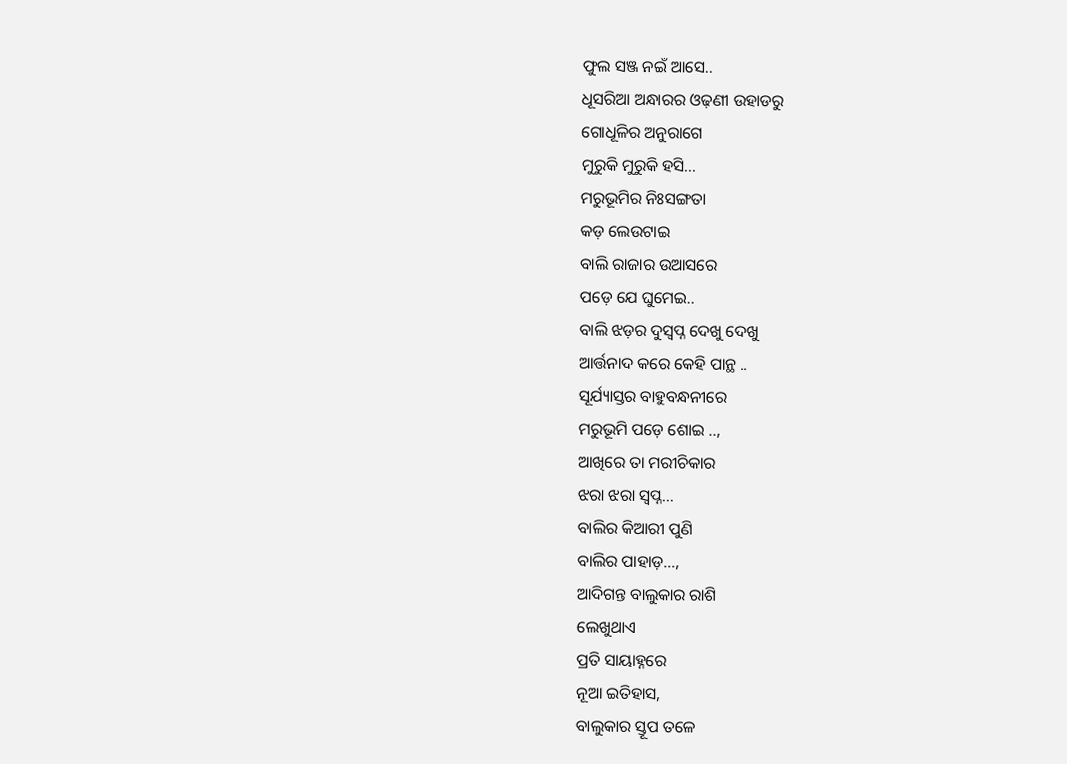ଫୁଲ ସଞ୍ଜ ନଇଁ ଆସେ..
ଧୂସରିଆ ଅନ୍ଧାରର ଓଢ଼ଣୀ ଉହାଡରୁ
ଗୋଧୂଳିର ଅନୁରାଗେ
ମୁରୁକି ମୁରୁକି ହସି…
ମରୁଭୂମିର ନିଃସଙ୍ଗତା
କଡ଼ ଲେଉଟାଇ
ବାଲି ରାଜାର ଉଆସରେ
ପଡ଼େ ଯେ ଘୁମେଇ..
ବାଲି ଝଡ଼ର ଦୁସ୍ବପ୍ନ ଦେଖୁ ଦେଖୁ
ଆର୍ତ୍ତନାଦ କରେ କେହି ପାନ୍ଥ ..
ସୂର୍ଯ୍ୟାସ୍ତର ବାହୁବନ୍ଧନୀରେ
ମରୁଭୂମି ପଡ଼େ ଶୋଇ ..,
ଆଖିରେ ତା ମରୀଚିକାର
ଝରା ଝରା ସ୍ବପ୍ନ…
ବାଲିର କିଆରୀ ପୁଣି
ବାଲିର ପାହାଡ଼…,
ଆଦିଗନ୍ତ ବାଲୁକାର ରାଶି
ଲେଖୁଥାଏ
ପ୍ରତି ସାୟାହ୍ନରେ
ନୂଆ ଇତିହାସ,
ବାଲୁକାର ସ୍ତୂପ ତଳେ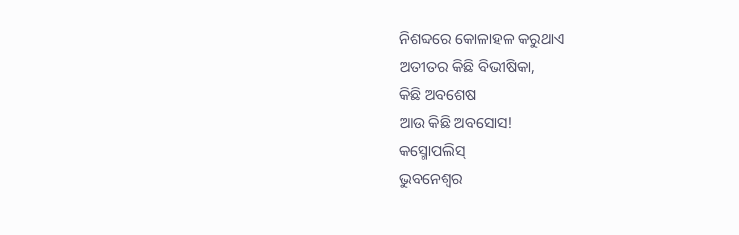ନିଶବ୍ଦରେ କୋଳାହଳ କରୁଥାଏ
ଅତୀତର କିଛି ବିଭୀଷିକା,
କିଛି ଅବଶେଷ
ଆଉ କିଛି ଅବସୋସ!
କସ୍ମୋପଲିସ୍
ଭୁବନେଶ୍ୱର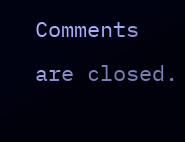Comments are closed.